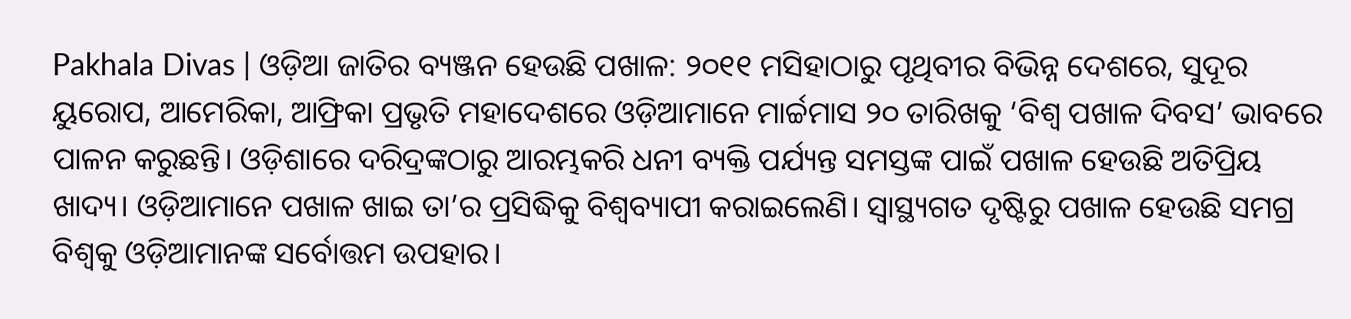Pakhala Divas | ଓଡ଼ିଆ ଜାତିର ବ୍ୟଞ୍ଜନ ହେଉଛି ପଖାଳ: ୨୦୧୧ ମସିହାଠାରୁ ପୃଥିବୀର ବିଭିନ୍ନ ଦେଶରେ, ସୁଦୂର ୟୁରୋପ, ଆମେରିକା, ଆଫ୍ରିକା ପ୍ରଭୃତି ମହାଦେଶରେ ଓଡ଼ିଆମାନେ ମାର୍ଚ୍ଚମାସ ୨୦ ତାରିଖକୁ ‘ବିଶ୍ବ ପଖାଳ ଦିବସ’ ଭାବରେ ପାଳନ କରୁଛନ୍ତି। ଓଡ଼ିଶାରେ ଦରିଦ୍ରଙ୍କଠାରୁ ଆରମ୍ଭକରି ଧନୀ ବ୍ୟକ୍ତି ପର୍ଯ୍ୟନ୍ତ ସମସ୍ତଙ୍କ ପାଇଁ ପଖାଳ ହେଉଛି ଅତିପ୍ରିୟ ଖାଦ୍ୟ। ଓଡ଼ିଆମାନେ ପଖାଳ ଖାଇ ତା’ର ପ୍ରସିଦ୍ଧିକୁ ବିଶ୍ବବ୍ୟାପୀ କରାଇଲେଣି। ସ୍ଵାସ୍ଥ୍ୟଗତ ଦୃଷ୍ଟିରୁ ପଖାଳ ହେଉଛି ସମଗ୍ର ବିଶ୍ବକୁ ଓଡ଼ିଆମାନଙ୍କ ସର୍ବୋତ୍ତମ ଉପହାର।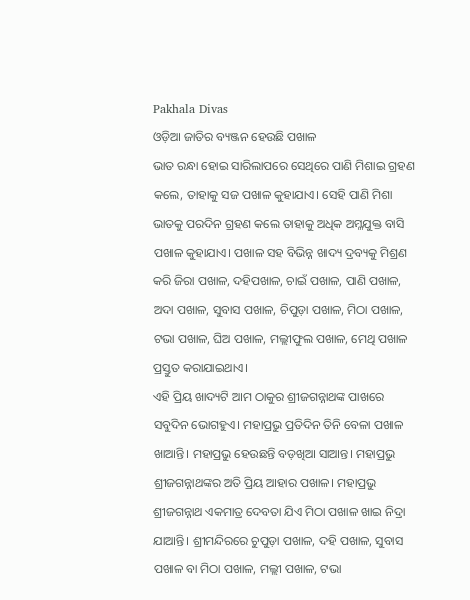Pakhala Divas
ଓଡ଼ିଆ ଜାତିର ବ୍ୟଞ୍ଜନ ହେଉଛି ପଖାଳ
ଭାତ ରନ୍ଧା ହୋଇ ସାରିଲାପରେ ସେଥିରେ ପାଣି ମିଶାଇ ଗ୍ରହଣ କଲେ, ତାହାକୁ ସଜ ପଖାଳ କୁହାଯାଏ। ସେହି ପାଣି ମିଶା ଭାତକୁ ପରଦିନ ଗ୍ରହଣ କଲେ ତାହାକୁ ଅଧିକ ଅମ୍ଳଯୁକ୍ତ ବାସି ପଖାଳ କୁହାଯାଏ। ପଖାଳ ସହ ବିଭିନ୍ନ ଖାଦ୍ୟ ଦ୍ରବ୍ୟକୁ ମିଶ୍ରଣ କରି ଜିରା ପଖାଳ, ଦହିପଖାଳ, ଚାଇଁ ପଖାଳ, ପାଣି ପଖାଳ, ଅଦା ପଖାଳ, ସୁବାସ ପଖାଳ, ଚିପୁଡ଼ା ପଖାଳ, ମିଠା ପଖାଳ, ଟଭା ପଖାଳ, ଘିଅ ପଖାଳ, ମଲ୍ଲୀଫୁଲ ପଖାଳ, ମେଥି ପଖାଳ ପ୍ରସ୍ତୁତ କରାଯାଇଥାଏ।
ଏହି ପ୍ରିୟ ଖାଦ୍ୟଟି ଆମ ଠାକୁର ଶ୍ରୀଜଗନ୍ନାଥଙ୍କ ପାଖରେ ସବୁଦିନ ଭୋଗହୁଏ। ମହାପ୍ରଭୁ ପ୍ରତିଦିନ ତିନି ବେଳା ପଖାଳ ଖାଆନ୍ତି। ମହାପ୍ରଭୁ ହେଉଛନ୍ତି ବଡ଼ଖିଆ ସାଆନ୍ତ। ମହାପ୍ରଭୁ ଶ୍ରୀଜଗନ୍ନାଥଙ୍କର ଅତି ପ୍ରିୟ ଆହାର ପଖାଳ। ମହାପ୍ରଭୁ ଶ୍ରୀଜଗନ୍ନାଥ ଏକମାତ୍ର ଦେବତା ଯିଏ ମିଠା ପଖାଳ ଖାଇ ନିଦ୍ରା ଯାଆନ୍ତି। ଶ୍ରୀମନ୍ଦିରରେ ଚୁପୁଡ଼ା ପଖାଳ, ଦହି ପଖାଳ, ସୁବାସ ପଖାଳ ବା ମିଠା ପଖାଳ, ମଲ୍ଲୀ ପଖାଳ, ଟଭା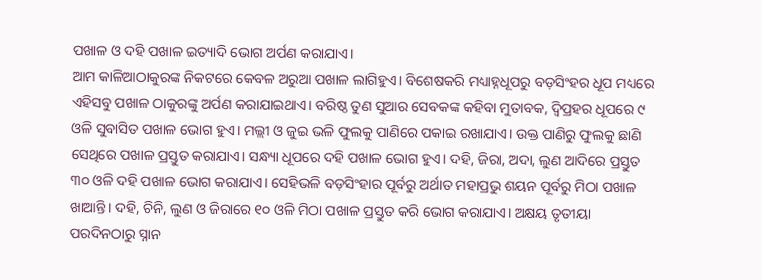ପଖାଳ ଓ ଦହି ପଖାଳ ଇତ୍ୟାଦି ଭୋଗ ଅର୍ପଣ କରାଯାଏ।
ଆମ କାଳିଆଠାକୁରଙ୍କ ନିକଟରେ କେବଳ ଅରୁଆ ପଖାଳ ଲାଗିହୁଏ। ବିଶେଷକରି ମଧ୍ୟାହ୍ନଧୂପରୁ ବଡ଼ସିଂହର ଧୂପ ମଧ୍ୟରେ ଏହିସବୁ ପଖାଳ ଠାକୁରଙ୍କୁ ଅର୍ପଣ କରାଯାଇଥାଏ। ବରିଷ୍ଠ ତୁଣ ସୁଆର ସେବକଙ୍କ କହିବା ମୁତାବକ, ଦ୍ଵିପ୍ରହର ଧୂପରେ ୯ ଓଳି ସୁବାସିତ ପଖାଳ ଭୋଗ ହୁଏ। ମଲ୍ଲୀ ଓ ଜୁଇ ଭଳି ଫୁଲକୁ ପାଣିରେ ପକାଇ ରଖାଯାଏ। ଉକ୍ତ ପାଣିରୁ ଫୁଲକୁ ଛାଣି ସେଥିରେ ପଖାଳ ପ୍ରସ୍ତୁତ କରାଯାଏ। ସନ୍ଧ୍ୟା ଧୂପରେ ଦହି ପଖାଳ ଭୋଗ ହୁଏ। ଦହି, ଜିରା, ଅଦା, ଲୁଣ ଆଦିରେ ପ୍ରସ୍ତୁତ ୩୦ ଓଳି ଦହି ପଖାଳ ଭୋଗ କରାଯାଏ। ସେହିଭଳି ବଡ଼ସିଂହାର ପୂର୍ବରୁ ଅର୍ଥାତ ମହାପ୍ରଭୁ ଶୟନ ପୂର୍ବରୁ ମିଠା ପଖାଳ ଖାଆନ୍ତି। ଦହି, ଚିନି, ଲୁଣ ଓ ଜିରାରେ ୧୦ ଓଳି ମିଠା ପଖାଳ ପ୍ରସ୍ତୁତ କରି ଭୋଗ କରାଯାଏ। ଅକ୍ଷୟ ତୃତୀୟା ପରଦିନଠାରୁ ସ୍ନାନ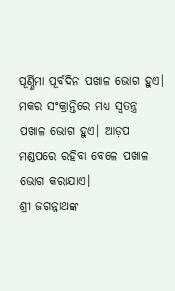ପୂର୍ଣ୍ଣିମା ପୂର୍ବଦିନ ପଖାଳ ଭୋଗ ହୁଏ। ମକର ସଂକ୍ରାନ୍ତିରେ ମଧ୍ୟ ସ୍ବତନ୍ତ୍ର ପଖାଳ ଭୋଗ ହୁଏ। ଆଡ଼ପ ମଣ୍ଡପରେ ରହିବା ବେଳେ ପଖାଳ ଭୋଗ କରାଯାଏ।
ଶ୍ରୀ ଜଗନ୍ନାଥଙ୍କ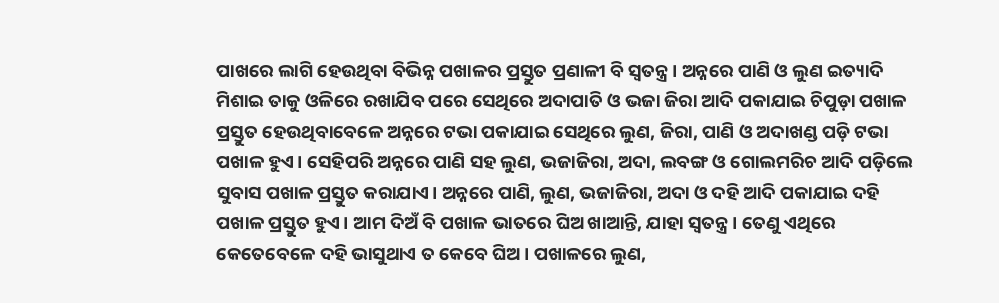ପାଖରେ ଲାଗି ହେଉଥିବା ବିଭିନ୍ନ ପଖାଳର ପ୍ରସ୍ତୁତ ପ୍ରଣାଳୀ ବି ସ୍ବତନ୍ତ୍ର। ଅନ୍ନରେ ପାଣି ଓ ଲୁଣ ଇତ୍ୟାଦି ମିଶାଇ ତାକୁ ଓଳିରେ ରଖାଯିବ ପରେ ସେଥିରେ ଅଦାପାତି ଓ ଭଜା ଜିରା ଆଦି ପକାଯାଇ ଚିପୁଡ଼ା ପଖାଳ ପ୍ରସ୍ତୁତ ହେଉଥିବାବେଳେ ଅନ୍ନରେ ଟଭା ପକାଯାଇ ସେଥିରେ ଲୁଣ, ଜିରା, ପାଣି ଓ ଅଦାଖଣ୍ଡ ପଡ଼ି ଟଭା ପଖାଳ ହୁଏ। ସେହିପରି ଅନ୍ନରେ ପାଣି ସହ ଲୁଣ, ଭଜାଜିରା, ଅଦା, ଲବଙ୍ଗ ଓ ଗୋଲମରିଚ ଆଦି ପଡ଼ିଲେ ସୁବାସ ପଖାଳ ପ୍ରସ୍ତୁତ କରାଯାଏ। ଅନ୍ନରେ ପାଣି, ଲୁଣ, ଭଜାଜିରା, ଅଦା ଓ ଦହି ଆଦି ପକାଯାଇ ଦହି ପଖାଳ ପ୍ରସ୍ତୁତ ହୁଏ। ଆମ ଦିଅଁ ବି ପଖାଳ ଭାତରେ ଘିଅ ଖାଆନ୍ତି, ଯାହା ସ୍ବତନ୍ତ୍ର। ତେଣୁ ଏଥିରେ କେତେବେଳେ ଦହି ଭାସୁଥାଏ ତ କେବେ ଘିଅ। ପଖାଳରେ ଲୁଣ,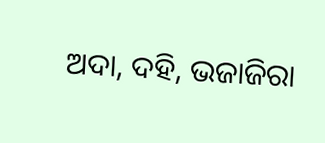ଅଦା, ଦହି, ଭଜାଜିରା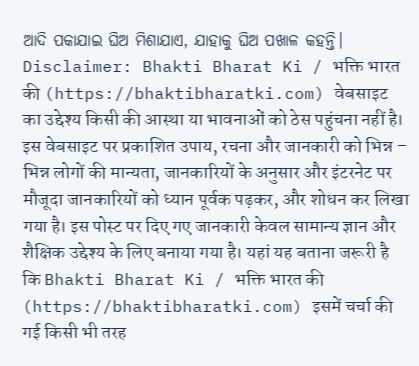ଆଦି ପକାଯାଇ ଘିଅ ମିଶାଯାଏ, ଯାହାକୁ ଘିଅ ପଖାଳ କହନ୍ତି।
Disclaimer: Bhakti Bharat Ki / भक्ति भारत की (https://bhaktibharatki.com) वेबसाइट का उद्देश्य किसी की आस्था या भावनाओं को ठेस पहुंचना नहीं है। इस वेबसाइट पर प्रकाशित उपाय, रचना और जानकारी को भिन्न – भिन्न लोगों की मान्यता, जानकारियों के अनुसार और इंटरनेट पर मौजूदा जानकारियों को ध्यान पूर्वक पढ़कर, और शोधन कर लिखा गया है। इस पोस्ट पर दिए गए जानकारी केवल सामान्य ज्ञान और शैक्षिक उद्देश्य के लिए बनाया गया है। यहां यह बताना जरूरी है कि Bhakti Bharat Ki / भक्ति भारत की (https://bhaktibharatki.com) इसमें चर्चा की गई किसी भी तरह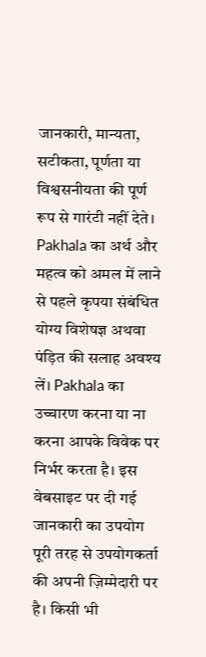जानकारी, मान्यता, सटीकता, पूर्णता या विश्वसनीयता की पूर्ण रूप से गारंटी नहीं देते। Pakhala का अर्थ और महत्व को अमल में लाने से पहले कृपया संबंधित योग्य विशेषज्ञ अथवा पंड़ित की सलाह अवश्य लें। Pakhala का उच्चारण करना या ना करना आपके विवेक पर निर्भर करता है। इस वेबसाइट पर दी गई जानकारी का उपयोग पूरी तरह से उपयोगकर्ता की अपनी ज़िम्मेदारी पर है। किसी भी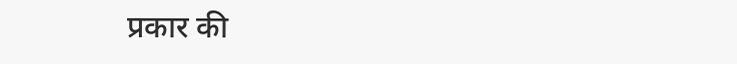प्रकार की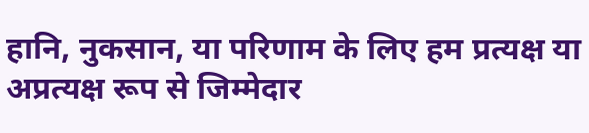हानि, नुकसान, या परिणाम के लिए हम प्रत्यक्ष या अप्रत्यक्ष रूप से जिम्मेदार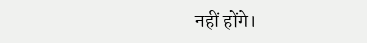नहीं होंगे।